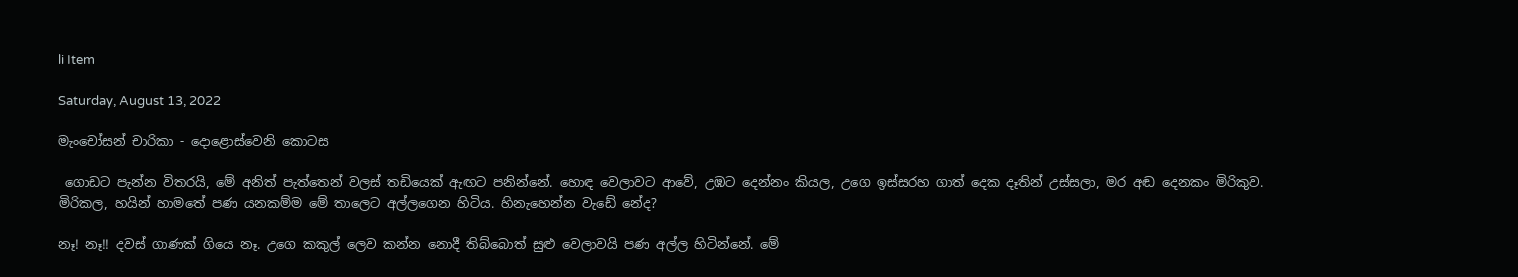li Item

Saturday, August 13, 2022

මැංචෝසන් චාරිකා - දොළොස්වෙනි කොටස

 ගොඩට පැන්න විතරයි, මේ අනිත් පැත්තෙන් වලස් තඩියෙක් ඇඟට පනින්නේ. හොඳ වෙලාවට ආවේ, උඹට දෙන්නං කියල, උගෙ ඉස්සරහ ගාත් දෙක දෑතින් උස්සලා, මර අඬ දෙනකං මිරිකුව. මිරිකල, හයින් හාමතේ පණ යනකම්ම මේ තාලෙට අල්ලගෙන හිටිය. හිනැහෙන්න වැඩේ නේද?

නෑ! නෑ!! දවස් ගාණක් ගියෙ නෑ. උගෙ කකුල් ලෙව කන්න නොදී තිබ්බොත් සුළු වෙලාවයි පණ අල්ල හිටින්නේ. මේ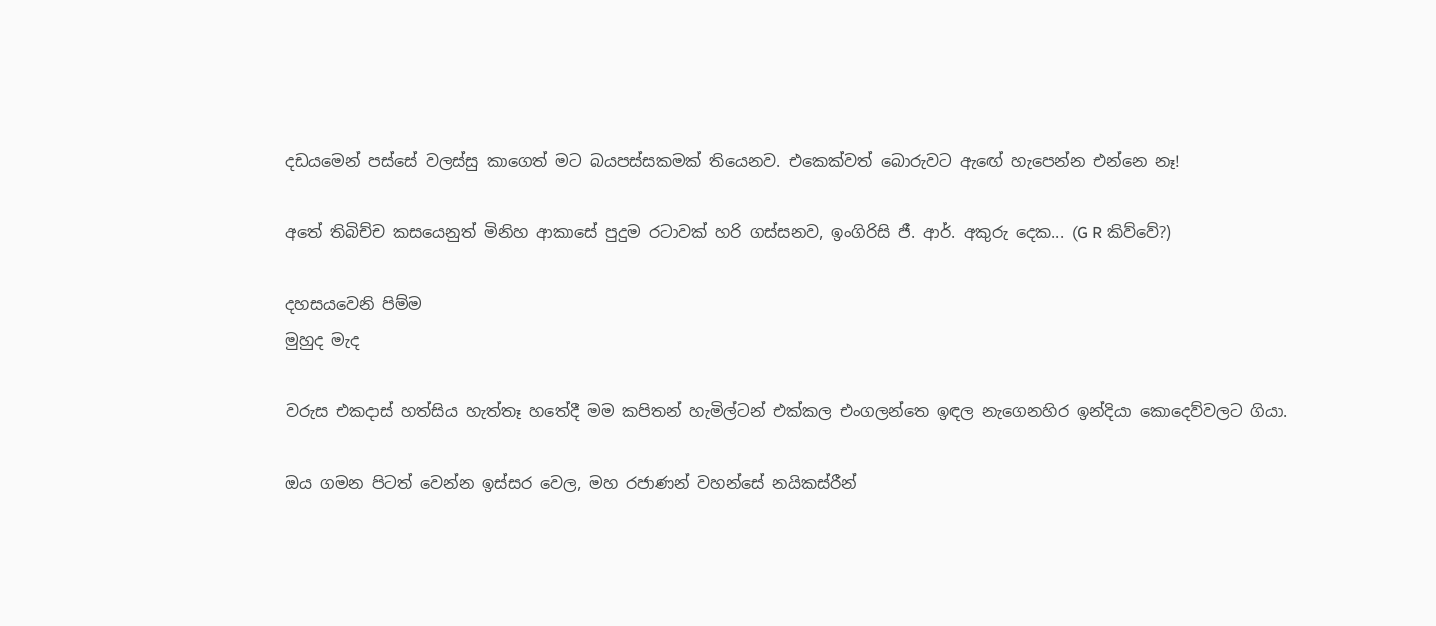දඩයමෙන් පස්සේ වලස්සු කාගෙත් මට බයපස්සකමක් තියෙනව. එකෙක්වත් බොරුවට ඇඟේ හැපෙන්න එන්නෙ නෑ!

අතේ තිබිච්ච කසයෙනුත් මිනිහ ආකාසේ පුදුම රටාවක් හරි ගස්සනව, ඉංගිරිසි ජී. ආර්. අකුරු දෙක... (G R කිව්වේ?)

දහසයවෙනි පිම්ම
මුහුද මැද

වරුස එකදාස් හත්සිය හැත්තෑ හතේදී මම කපිතන් හැමිල්ටන් එක්කල එංගලන්තෙ ඉඳල නැගෙනහිර ඉන්දියා කොදෙව්වලට ගියා.

ඔය ගමන පිටත් වෙන්න ඉස්සර වෙල, මහ රජාණන් වහන්සේ නයිකස්රීන්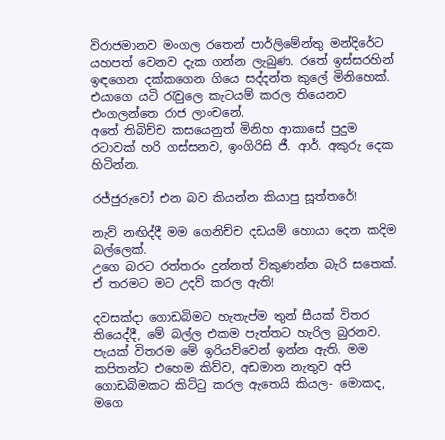විරාජමානව මංගල රතෙන් පාර්ලිමේන්තු මන්දිරේට යහපත් වෙනව දැක ගන්න ලැබුණ. රතේ ඉස්සරහින් ඉඳගෙන දක්කගෙන ගියෙ සද්දන්ත කුලේ මිනිහෙක්.
එයාගෙ යටි රැවුලෙ කැටයම් කරල තියෙනව එංගලන්තෙ රාජ ලාංචනේ.
අතේ තිබිච්ච කසයෙනුත් මිනිහ ආකාසේ පුදුම රටාවක් හරි ගස්සනව, ඉංගිරිසි ජී. ආර්. අකුරු දෙක හිටින්න.

රජ්ජුරුවෝ එන බව කියන්න කියාපු සූත්තරේ!

නැව් නඟිද්දී මම ගෙනිච්ච දඩයම් හොයා දෙන කදිම බල්ලෙක්.
උගෙ බරට රත්තරං දුන්නත් විකුණන්න බැරි සතෙක්. ඒ තරමට මට උදව් කරල ඇති!

දවසක්දා ගොඩබිමට හැතැප්ම තුන් සීයක් විත‍ර තියෙද්දී, මේ බල්ල එකම පැත්තට හැරිල බුරනව. පැයක් විතරම මේ ඉරියව්වෙන් ඉන්න ඇති. මම කපිතන්ට එහෙම කිව්ව, අඩමාන නැතුව අපි ගොඩබිමකට කිට්ටු කරල ඇතෙයි කියල- මොකද, මගෙ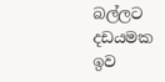බල්ලට දඩයමක ඉව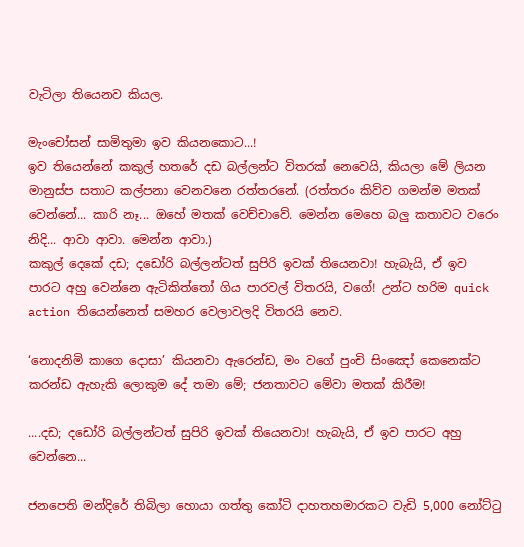වැටිලා තියෙනව කියල.

මැංචෝසන් සාමිතුමා ඉව කියනකොට...!
ඉව තියෙන්නේ කකුල් හතරේ දඩ බල්ලන්ට විතරක් නෙවෙයි, කියලා මේ ලියන මානුස්ප සතාට කල්පනා වෙනවනෙ රත්තරනේ. (රත්තරං කිව්ව ගමන්ම මතක් වෙන්නේ... කාරි නෑ... ඔහේ මතක් වෙච්චාවේ. මෙන්න මෙහෙ බලු කතාවට වරෙං නිදි... ආවා ආවා. මෙන්න ආවා.)
කකුල් දෙකේ දඩ; දඩෝරි බල්ලන්ටත් සුපිරි ඉවක් තියෙනවා! හැබැයි, ඒ ඉව පාරට අහු වෙන්නෙ ඇටිකිත්තෝ ගිය පාරවල් විතරයි, වගේ! උන්ට හරිම quick action තියෙන්නෙත් සමහර වෙලාවලදි විතරයි නෙව.

‘නොදනිමි කාගෙ දොසා’ කියනවා ඇරෙන්ඩ, මං වගේ පුංචි සිංඤෝ කෙනෙක්ට කරන්ඩ ඇහැකි ලොකුම දේ තමා මේ; ජනතාවට මේවා මතක් කිරීම!

....දඩ; දඩෝරි බල්ලන්ටත් සුපිරි ඉවක් තියෙනවා! හැබැයි, ඒ ඉව පාරට අහු වෙන්නෙ...

ජනපෙති මන්දිරේ තිබිලා හොයා ගත්තු කෝටි දාහතහමාරකට වැඩි 5,000 නෝට්ටු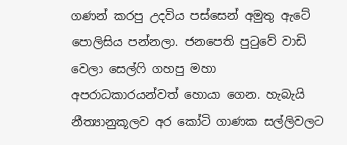ගණන් කරපු උදවිය පස්සෙන් අමුතු ඇටේ පොලිසිය පන්නලා. ජනපෙති පුටුවේ වාඩි වෙලා සෙල්ෆි ගහපු මහා අපරාධකාරයන්වත් හොයා ගෙන. හැබැයි නීත්‍යානුකූලව අර කෝටි ගාණක සල්ලිවලට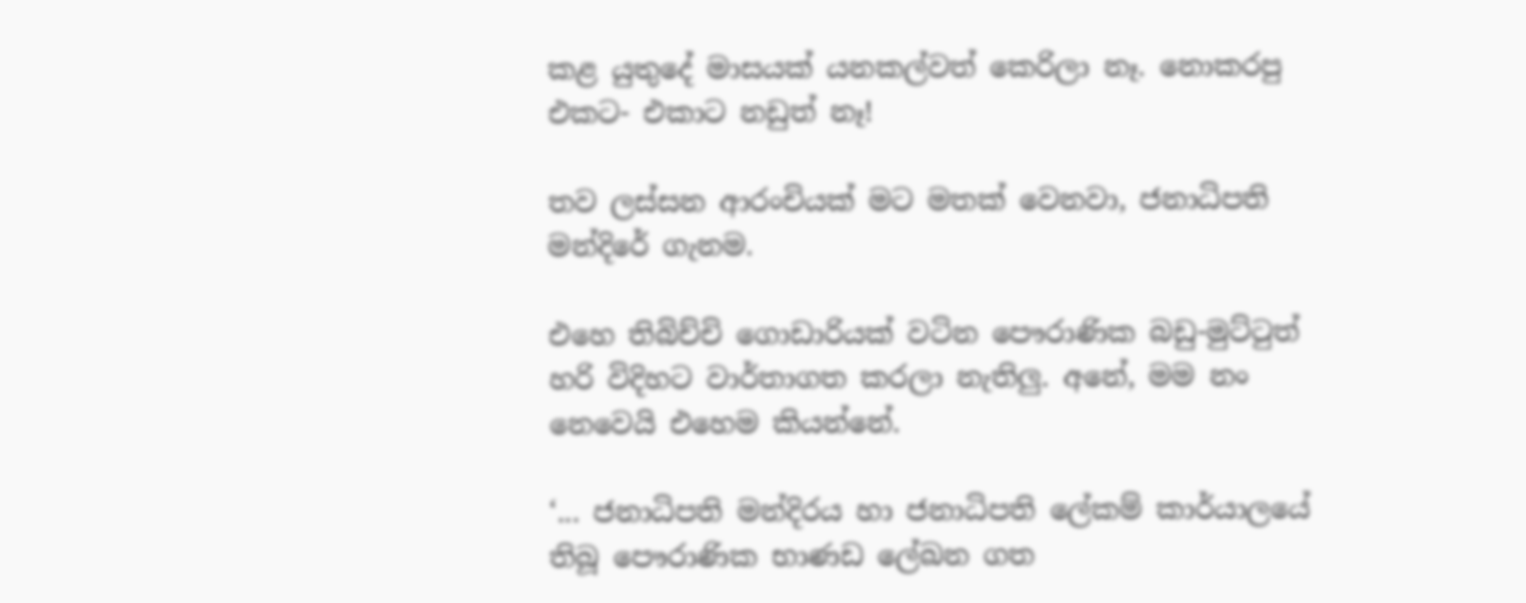කළ යුතුදේ මාසයක් යනකල්වත් කෙරිලා නෑ. නොකරපු එකට- එකාට නඩුත් නෑ!

තව ලස්සන ආරංචියක් මට මතක් වෙනවා, ජනාධිපති මන්දිරේ ගැනම.

එහෙ තිබිච්චි ගොඩාරියක් වටින පෞරාණික බඩු-මුට්ටුත් හරි විදිහට වාර්තාගත කරලා නැතිලු. අනේ, මම නං නෙවෙයි එහෙම කියන්නේ.

‘... ජනාධිපති මන්දිරය හා ජනාධිපති ලේකම් කාර්යාලයේ තිබූ පෞරාණික භාණඩ ලේඛන ගත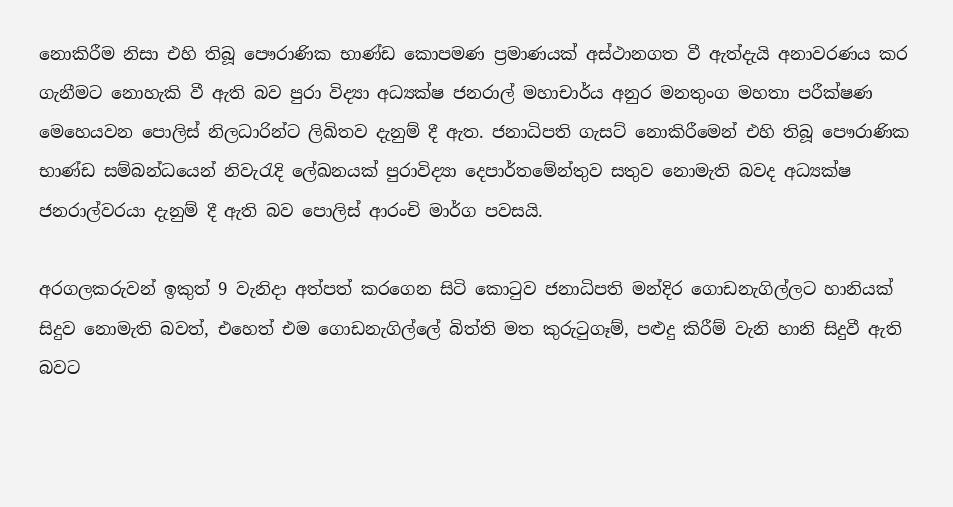නොකිරීම නිසා එහි තිබූ පෞරාණික භාණ්ඩ කොපමණ ප්‍රමාණයක් අස්ථානගත වී ඇත්දැයි අනාවරණය කර ගැනීමට නොහැකි වී ඇති බව පුරා විද්‍යා අධ්‍යක්ෂ ජනරාල් මහාචාර්ය අනුර මනතුංග මහතා පරීක්ෂණ මෙහෙයවන පොලිස් නිලධාරින්ට ලිඛිතව දැනුම් දී ඇත. ජනාධිපති ගැසට් නොකිරීමෙන් එහි තිබූ පෞරාණික භාණ්ඩ සම්බන්ධයෙන් නිවැරැදි ලේඛනයක් පුරාවිද්‍යා දෙපාර්තමේන්තුව සතුව නොමැති බවද අධ්‍යක්ෂ ජනරාල්වරයා දැනුම් දී ඇති බව පොලිස් ආරංචි මාර්ග පවසයි.

අරගලකරුවන් ඉකුත් 9 වැනිදා අත්පත් කරගෙන සිටි කොටුව ජනාධිපති මන්දිර ගොඩනැගිල්ලට හානියක් සිදුව නොමැති බවත්, එහෙත් එම ගොඩනැගිල්ලේ බිත්ති මත කුරුටුගෑම්, පළුදු කිරීම් වැනි හානි සිදුවී ඇති බවට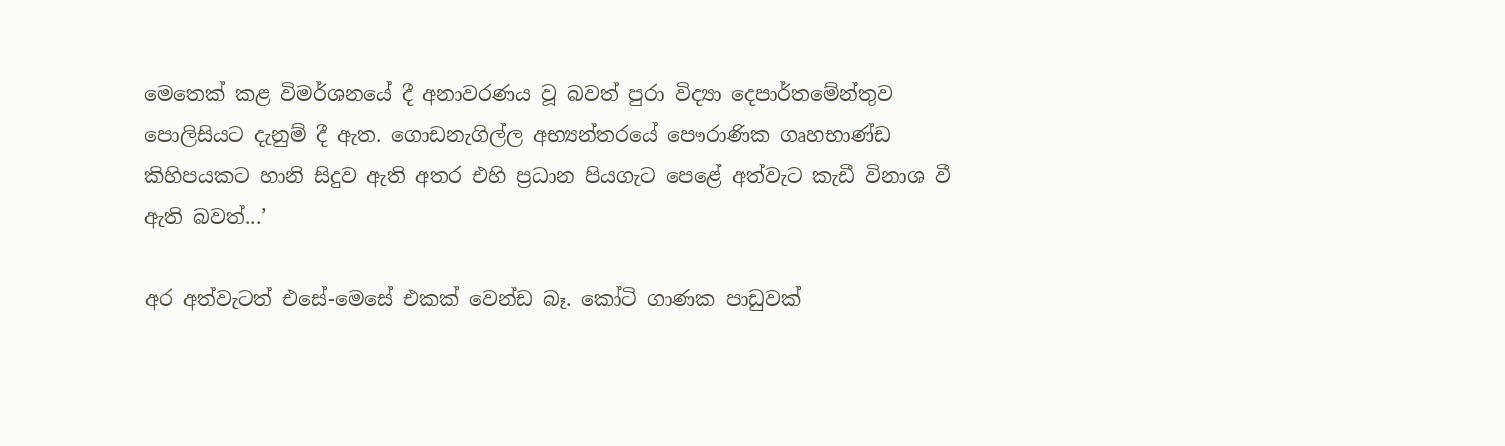මෙතෙක් කළ විමර්ශනයේ දී අනාවරණය වූ බවත් පුරා විද්‍යා දෙපාර්තමේන්තුව පොලිසියට දැනුම් දී ඇත. ගොඩනැගිල්ල අභ්‍යන්තරයේ පෞරාණික ගෘහභාණ්ඩ කිහිපයකට හානි සිදුව ඇති අතර එහි ප්‍රධාන පියගැට පෙළේ අත්වැට කැඩී විනාශ වී ඇති බවත්...’

අර අත්වැටත් එසේ-මෙසේ එකක් වෙන්ඩ බෑ. කෝටි ගාණක පාඩුවක්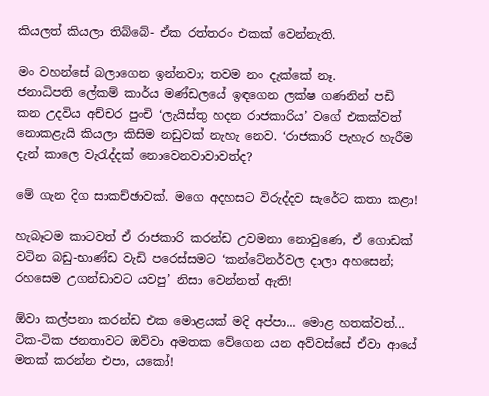කියලත් කියලා තිබ්බේ- ඒක රත්තරං එකක් වෙන්නැති.

මං වහන්සේ බලාගෙන ඉන්නවා; තවම නං දැක්කේ නෑ.
ජනාධිපති ලේකම් කාර්ය මණ්ඩලයේ ඉඳගෙන ලක්ෂ ගණනින් පඩි කන උදවිය අච්චර පුංචි ‘ලැයිස්තු හදන රාජකාරිය’ වගේ එකක්වත් නොකළැයි කියලා කිසිම නඩුවක් නැහැ නෙව. ‘රාජකාරි පැහැර හැරීම දැන් කාලෙ වැරැද්දක් නොවෙනවාවාවත්ද?

මේ ගැන දිග සාකච්ඡාවක්. මගෙ අදහසට විරුද්දව සැරේට කතා කළා!

හැබෑටම කාටවත් ඒ රාජකාරි කරන්ඩ උවමනා නොවුණෙ, ඒ ගොඩක් වටින බඩු-භාණ්ඩ වැඩි පරෙස්සමට ‘කන්ටේනර්වල දාලා අහසෙන්; රහසෙම උගන්ඩාවට යවපු’ නිසා වෙන්නත් ඇති!

ඕවා කල්පනා කරන්ඩ එක මොළයක් මදි අප්පා... මොළ හතක්වත්... ටික-ටික ජනතාවට ඔව්වා අමතක වේගෙන යන අව්වස්සේ ඒවා ආයේ මතක් කරන්න එපා, යකෝ!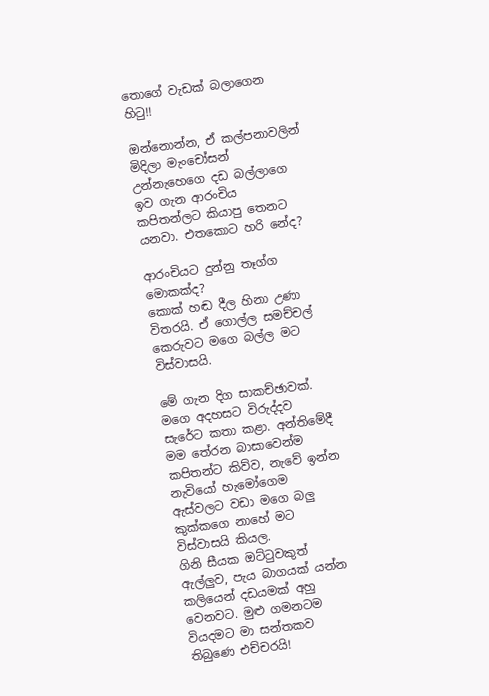තොගේ වැඩක් බලාගෙන හිටු!!

ඔන්නොන්න, ඒ කල්පනාවලින් මිදිලා මැංචෝසන් උන්නැහෙගෙ දඩ බල්ලාගෙ ඉව ගැන ආරංචිය  කපිතන්ලට කියාපු තෙනට යනවා. එතකොට හරි නේද?

ආරංචියට දුන්නු තෑග්ග මොකක්ද?
කොක් හඬ දීල හිනා උණා විතරයි. ඒ ගොල්ල සමච්චල් කෙරුවට මගෙ බල්ල මට විස්වාසයි.

මේ ගැන දිග සාකච්ඡාවක්. මගෙ අදහසට විරුද්දව සැරේට කතා කළා. අන්තිමේදී මම තේරන බාසාවෙන්ම කපිතන්ට කිව්ව, නැවේ ඉන්න නැවියෝ හැමෝගෙම ඇස්වලට වඩා මගෙ බලු කුක්කගෙ නාහේ මට විස්වාසයි කියල.
ගිනි සීයක ඔට්ටුවකුත් ඇල්ලුව, පැය බාගයක් යන්න කලියෙන් දඩයමක් අහු වෙනවට. මුළු ගමනටම වියදමට මා සන්තකව තිබුණෙ එච්චරයි!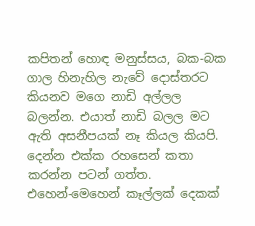කපිතන් හොඳ මනුස්සය, බක-බක ගාල හිනැහිල නැවේ දොස්තරට කියනව මගෙ නාඩි අල්ලල බලන්න. එයාත් නාඩි බලල මට ඇති අසනීපයක් නෑ කියල කියපි. දෙන්න එක්ක රහසෙන් කතා කරන්න පටන් ගත්ත.
එහෙන්-මෙහෙන් කෑල්ලක් දෙකක්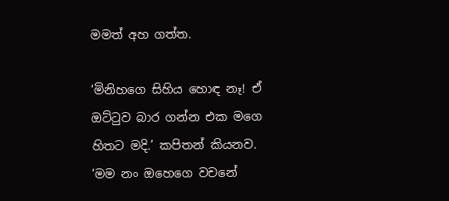මමත් අහ ගත්ත.

‘මිනිහගෙ සිහිය හොඳ නෑ! ඒ ඔට්ටුව බාර ගන්න එක මගෙ හිතට මදි.’ කපිතන් කියනව.
‘මම නං ඔහෙගෙ වචනේ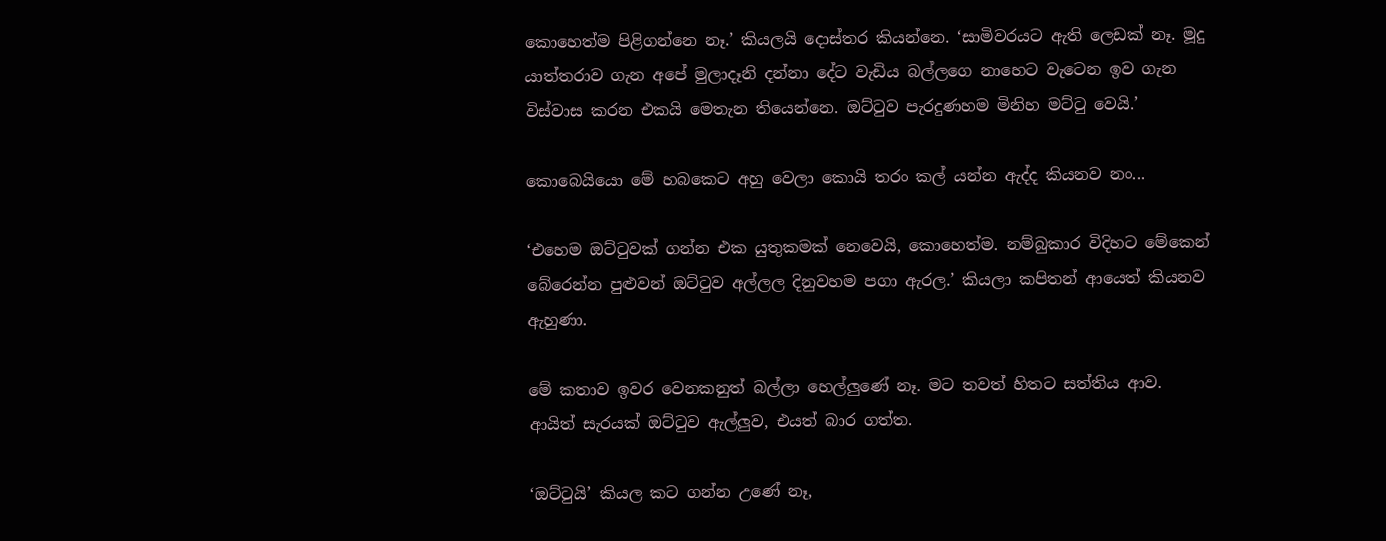කොහෙත්ම පිළිගන්නෙ නෑ.’ කියලයි දොස්තර කියන්නෙ. ‘සාමිවරයට ඇති ලෙඩක් නෑ. මූදු යාත්තරාව ගැන අපේ මුලාදෑනි දන්නා දේට වැඩිය බල්ලගෙ නාහෙට වැටෙන ඉව ගැන විස්වාස කරන එකයි මෙතැන තියෙන්නෙ. ඔට්ටුව පැරදුණහම මිනිහ මට්ටු වෙයි.’

කොබෙයියො මේ හබකෙට අහු වෙලා කොයි තරං කල් යන්න ඇද්ද කියනව නං...

‘එහෙම ඔට්ටුවක් ගන්න එක යුතුකමක් නෙවෙයි, කොහෙත්ම. නම්බුකාර විදිහට මේකෙන් බේරෙන්න පුළුවන් ඔට්ටුව අල්ලල දිනුවහම පගා ඇරල.’ කියලා කපිතන් ආයෙත් කියනව ඇහුණා.

මේ කතාව ඉවර වෙනකනුත් බල්ලා හෙල්ලුණේ නෑ. මට තවත් හිතට සත්තිය ආව. ආයිත් සැරයක් ඔට්ටුව ඇල්ලුව, එයත් බාර ගත්ත.

‘ඔට්ටුයි’ කියල කට ගන්න උණේ නෑ,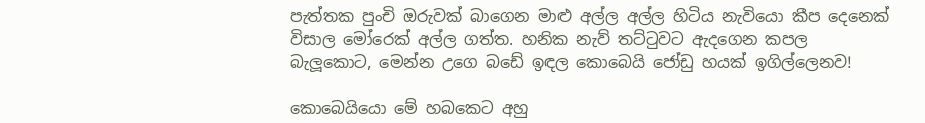පැත්තක පුංචි ඔරුවක් බාගෙන මාළු අල්ල අල්ල හිටිය නැවියො කීප දෙනෙක් විසාල මෝරෙක් අල්ල ගත්ත. හනික නැව් තට්ටුවට ඇදගෙන කපල බැලූකොට, මෙන්න උගෙ බඩේ ඉඳල කොබෙයි ජෝඩු හයක් ඉගිල්ලෙනව!

කොබෙයියො මේ හබකෙට අහු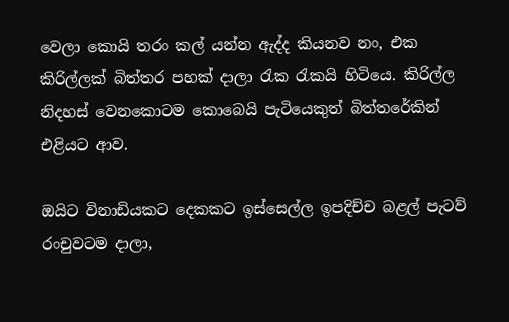වෙලා කොයි තරං කල් යන්න ඇද්ද කියනව නං, එක කිරිල්ලක් බිත්තර පහක් දාලා රැක රැකයි හිටියෙ. කිරිල්ල නිදහස් වෙනකොටම කොබෙයි පැටියෙකුත් බිත්තරේකින් එළියට ආව.

ඔයිට විනාඩියකට දෙකකට ඉස්සෙල්ල ඉපදිච්ච බළල් පැටව් රංචුවටම දාලා,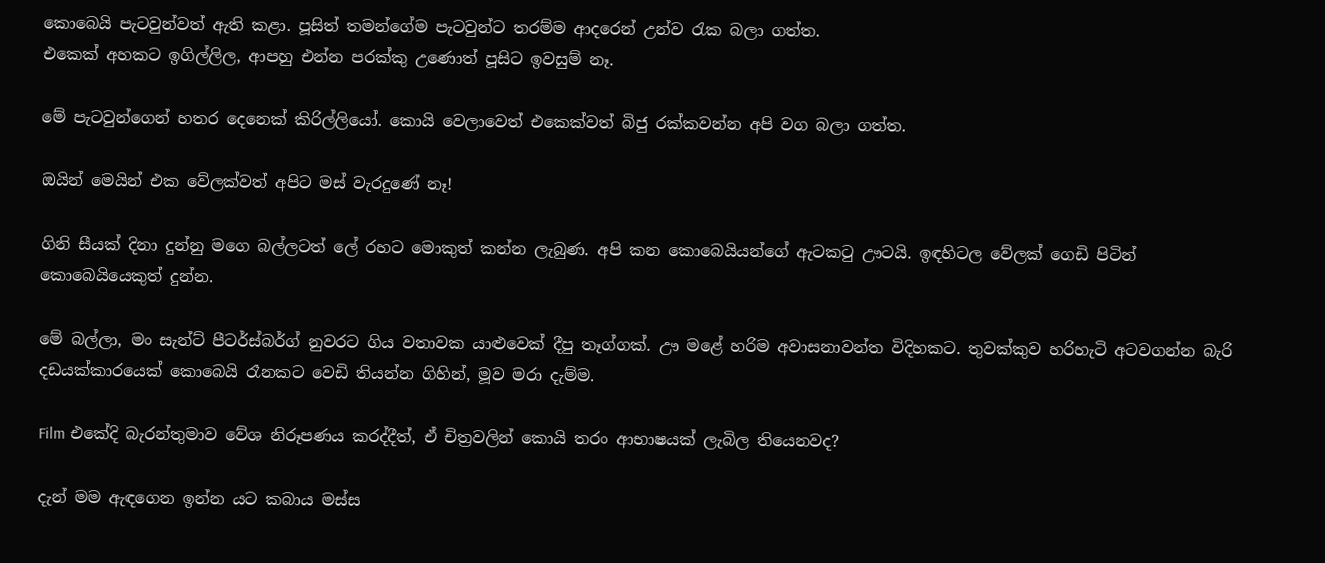කොබෙයි පැටවුන්වත් ඇති කළා. පූසිත් තමන්ගේම පැටවුන්ට තරම්ම ආදරෙන් උන්ව රැක බලා ගත්ත.
එකෙක් අහකට ඉගිල්ලිල, ආපහු එන්න පරක්කු උණොත් පූසිට ඉවසුම් නෑ.

මේ පැටවුන්ගෙන් හතර දෙනෙක් කිරිල්ලියෝ. කොයි වෙලාවෙත් එකෙක්වත් බිජු රක්කවන්න අපි වග බලා ගත්ත.

ඔයින් මෙයින් එක වේලක්වත් අපිට මස් වැරදුණේ නෑ!

ගිනි සීයක් දිනා දුන්නු මගෙ බල්ලටත් ලේ රහට මොකුත් කන්න ලැබුණ. අපි කන කොබෙයියන්ගේ ඇටකටු ඌටයි. ඉඳහිටල වේලක් ගෙඩි පිටින් කොබෙයියෙකුත් දුන්න.

මේ බල්ලා, මං සැන්ට් පීටර්ස්බර්ග් නුවරට ගිය වතාවක යාළුවෙක් දීපු තෑග්ගක්. ඌ මළේ හරිම අවාසනාවන්ත විදිහකට. තුවක්කුව හරිහැටි අටවගන්න බැරි දඩයක්කාරයෙක් කොබෙයි රෑනකට වෙඩි තියන්න ගිහින්, මූව මරා දැම්ම.

Film එකේදි බැරන්තුමාව වේශ නිරූපණය කරද්දීත්, ඒ චිත්‍රවලින් කොයි තරං ආභාෂයක් ලැබිල තියෙනවද?

දැන් මම ඇඳගෙන ඉන්න යට කබාය මස්ස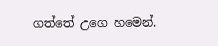ගත්තේ උගෙ හමෙන්.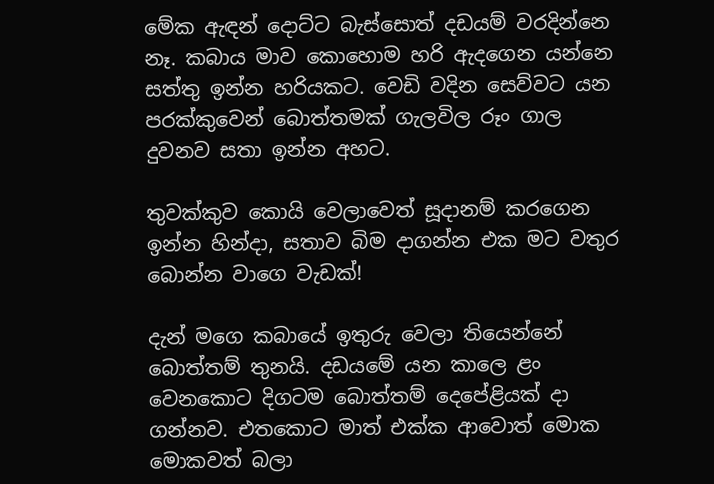මේක ඇඳන් දොට්ට බැස්සොත් දඩයම් වරදින්නෙ නෑ. කබාය මාව කොහොම හරි ඇදගෙන යන්නෙ සත්තු ඉන්න හරියකට. වෙඩි වදින සෙව්වට යන පරක්කුවෙන් බොත්තමක් ගැලවිල රූං ගාල දුවනව සතා ඉන්න අහට.

තුවක්කුව කොයි වෙලාවෙත් සූදානම් කරගෙන ඉන්න හින්දා, සතාව බිම දාගන්න එක මට වතුර බොන්න වාගෙ වැඩක්!

දැන් මගෙ කබායේ ඉතුරු වෙලා තියෙන්නේ බොත්තම් තුනයි. දඩයමේ යන කාලෙ ළං වෙනකොට දිගටම බොත්තම් දෙපේළියක් දා ගන්නව. එතකොට මාත් එක්ක ආවොත් මොක මොකවත් බලා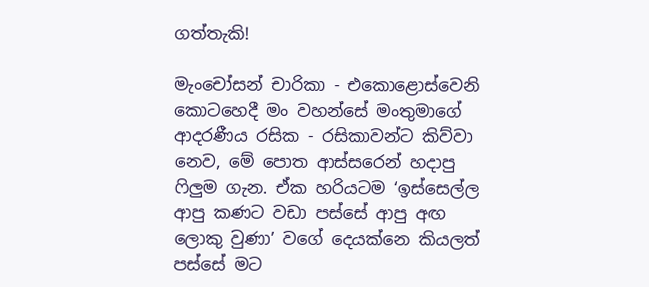ගත්තැකි!

මැංචෝසන් චාරිකා - එකොළොස්වෙනි කොටහෙදී මං වහන්සේ මංතුමාගේ ආදරණීය රසික - රසිකාවන්ට කිව්වා නෙව, මේ පොත ආස්සරෙන් හදාපු ෆිලුම ගැන. ඒක හරියටම ‘ඉස්සෙල්ල ආපු කණට වඩා පස්සේ ආපු අඟ ලොකු වුණා’ වගේ දෙයක්නෙ කියලත් පස්සේ මට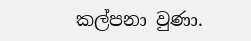කල්පනා වුණා.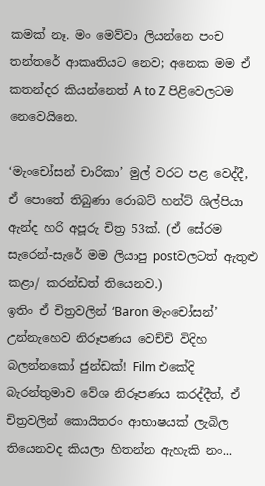කමක් නෑ. මං මෙව්වා ලියන්නෙ පංච තන්තරේ ආකෘතියට නෙව; අනෙක මම ඒ කතන්දර කියන්නෙත් A to Z පිළිවෙලටම නෙවෙයිනෙ.

‘මැංචෝසන් චාරිකා’ මුල් වරට පළ වෙද්දී, ඒ පොතේ තිබුණා රොබට් හන්ට් ශිල්පියා ඇන්ද හරි අපූරු චිත්‍ර 53ක්. (ඒ සේරම සැරෙන්-සැරේ මම ලියාපු postවලටත් ඇතුළු කළා/ කරන්ඩත් තියෙනව.)
ඉතිං ඒ චිත්‍රවලින් ‘Baron මැංචෝසන්’ උන්නැහෙව නිරූපණය වෙච්චි විදිහ බලන්නකෝ ජුන්ඩක්! Film එකේදි බැරන්තුමාව වේශ නිරූපණය කරද්දීත්, ඒ චිත්‍රවලින් කොයිතරං ආභාෂයක් ලැබිල තියෙනවද කියලා හිතන්න ඇහැකි නං...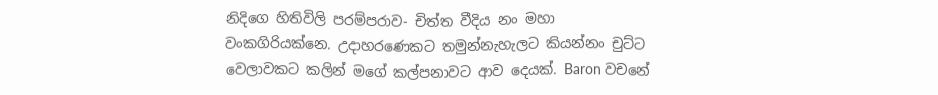නිදිගෙ හිතිවිලි පරම්පරාව- චිත්ත වීදිය නං මහා වංකගිරියක්නෙ. උදාහරණෙකට තමුන්නැහැලට කියන්නං චුට්ට වෙලාවකට කලින් මගේ කල්පනාවට ආව දෙයක්. Baron වචනේ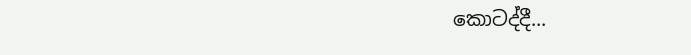කොටද්දී...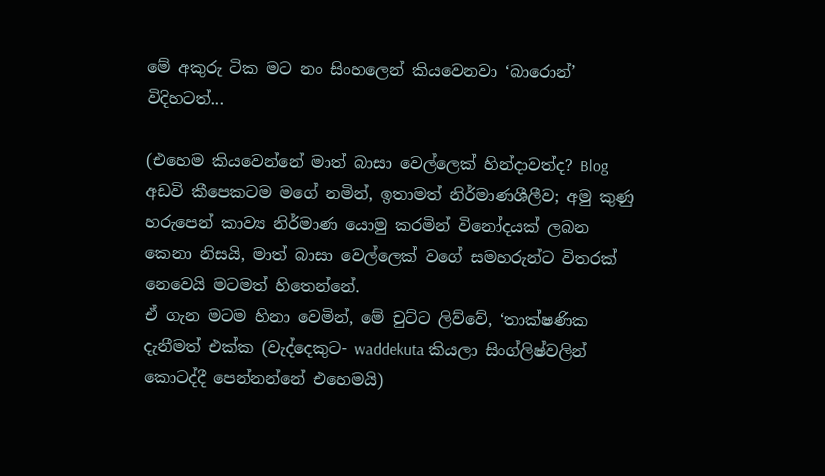මේ අකුරු ටික මට නං සිංහලෙන් කියවෙනවා ‘බාරොන්’ විදිහටත්...

(එහෙම කියවෙන්නේ මාත් බාසා වෙල්ලෙක් හින්දාවත්ද? Blog අඩවි කීපෙකටම මගේ නමින්, ඉතාමත් නිර්මාණශීලීව; අමු කුණු හරුපෙන් කාව්‍ය නිර්මාණ යොමු කරමින් විනෝදයක් ලබන කෙනා නිසයි, මාත් බාසා වෙල්ලෙක් වගේ සමහරුන්ට විතරක් නෙවෙයි මටමත් හිතෙන්නේ.
ඒ ගැන මටම හිනා වෙමින්, මේ චුට්ට ලිව්වේ, ‘තාක්ෂණික දැනීමත් එක්ක (වැද්දෙකුට- waddekuta කියලා සිංග්ලිෂ්වලින් කොටද්දී පෙන්නන්නේ එහෙමයි)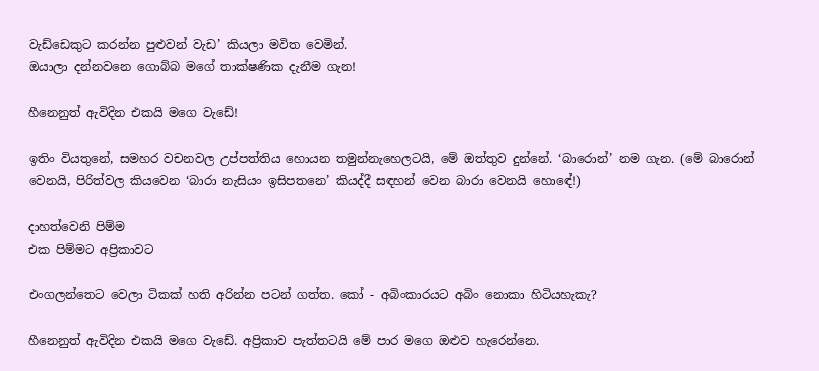වැඩ්ඩෙකුට කරන්න පුළුවන් වැඩ’ කියලා මවිත වෙමින්.
ඔයාලා දන්නවනෙ ගොබ්බ මගේ තාක්ෂණික දැනීම ගැන!

හීනෙනුත් ඇවිදින එකයි මගෙ වැඩේ!

ඉතිං වියතුනේ, සමහර වචනවල උප්පත්තිය හොයන තමුන්නැහෙලටයි, මේ ඔත්තුව දුන්නේ. ‘බාරොන්’ නම ගැන. (මේ බාරොන් වෙනයි, පිරිත්වල කියවෙන ‘බාරා නැසියං ඉසිපතනෙ’ කියද්දී සඳහන් වෙන බාරා වෙනයි හොඳේ!)

දාහත්වෙනි පිම්ම
එක පිම්මට අප්‍රිකාවට

එංගලන්තෙට වෙලා ටිකක් හති අරින්න පටන් ගත්ත. කෝ - අබිංකාරයට අබිං නොකා හිටියහැකැ?

හීනෙනුත් ඇවිදින එකයි මගෙ වැඩේ. අප්‍රිකාව පැත්තටයි මේ පාර මගෙ ඔළුව හැරෙන්නෙ.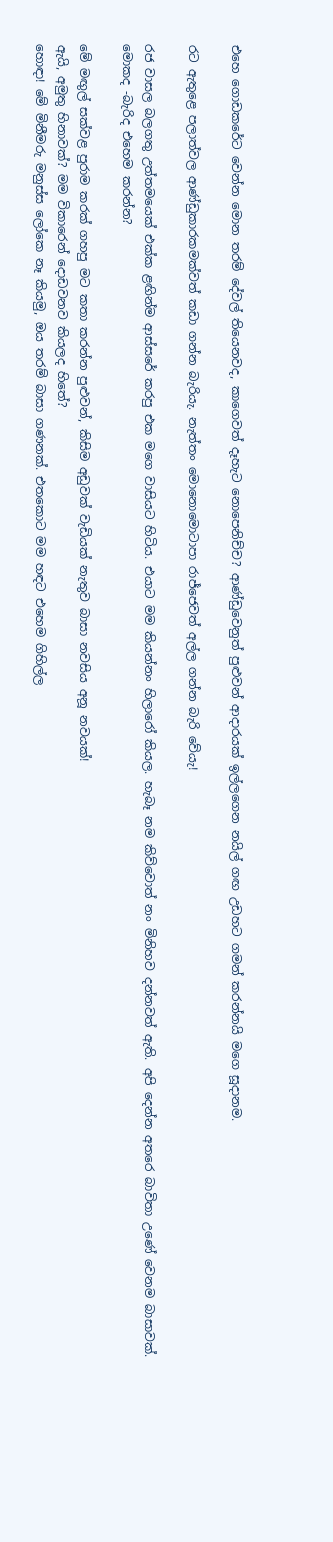එහෙ ගොඩකරේට වෙන්න මොන තරම් දේවල් තියෙනවද, කාගෙවත් දෑහැට නොපෙනිච්ච? ආණ්ඩුවෙනුත් පුළුවන් ආදාරයක් ඉල්ලගෙන නයිල් ගඟ උඩහට ගමන් කරන්නයි මගෙ සූදානම.

රට ඇතුළෙ පලාත්වල ආණ්ඩුකාරකමක්වත් කඩා ගන්න බැරියැ. නැත්තං මොනොමොටාපා රාජ්ජෙවත් අල්ල ගන්න බැරි වේයැ!

රජ වාසල බලගතු උත්තමයෙක් එක්ක ළඟින්ම ආස්සරේ කරපු එක මගෙ වාසියට හිටිය. එයාට මම කියන්නං හිලාරෝ කියල. හැබෑ නම කිව්වොත් නං මිනිහව දන්නවත් ඇති. අපි දෙන්න අතරෙ බාවිතා උණේ වෙනම බාසාවක්.
මොකද -බැරිද එහෙම කරන්න?

මේ මඟුල් සක්වළ පුරාම කරක් ගහපු මට කතා කරන්න පුළුවන්, කිසිම අඩුවක් වැඩියක් නැතුව බාසා නවසිය අනූ නවයක්!
ඇයි, අමුතු හිනාවක්? මම විකාරෙන් දොඩවනව කියලද හිතේ?
හොඳා! මේ මිනීමරු මනුස්ස ලෝකෙ නෑ කියමු, ඔය තරම් බාසා ගණනක්. එතකොට මම හඳට එහෙම ගිහිල්ල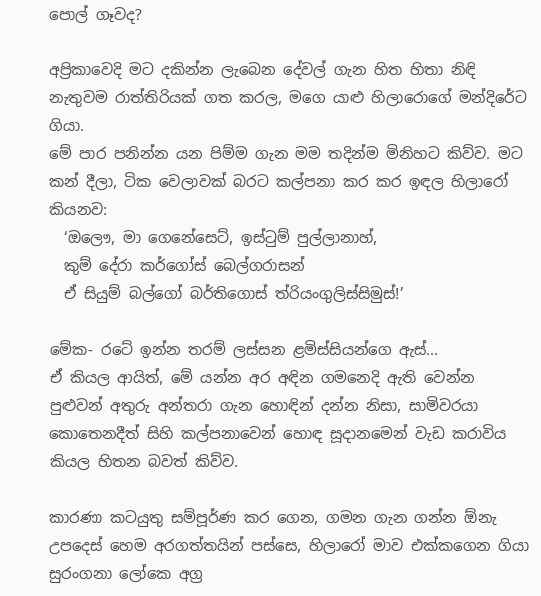පොල් ගෑවද?

අප්‍රිකාවෙදි මට දකින්න ලැබෙන දේවල් ගැන හිත හිතා නිඳි නැතුවම රාත්තිරියක් ගත කරල, මගෙ යාළු හිලාරොගේ මන්දිරේට ගියා.
මේ පාර පනින්න යන පිම්ම ගැන මම තදින්ම මිනිහට කිව්ව. මට කන් දීලා, ටික වෙලාවක් බරට කල්පනා කර කර ඉඳල හිලාරෝ කියනව:
  ‘ඔලෞ, මා ගෙනේසෙට්, ඉස්ටුම් පුල්ලානාහ්,
  කුම් දේරා කර්ගෝස් බෙල්ගරාසන්
  ඒ සියුම් බල්ගෝ බර්තිගොස් ත්රියංගුලිස්සිමුස්!’

මේක- රටේ ඉන්න තරම් ලස්සන ළමිස්සියන්ගෙ ඇස්...
ඒ කියල ආයිත්, මේ යන්න අර අඳින ගමනෙදි ඇති වෙන්න පුළුවන් අතුරු අන්තරා ගැන හොඳින් දන්න නිසා, සාමිවරයා කොතෙනදීත් සිහි කල්පනාවෙන් හොඳ සූදානමෙන් වැඩ කරාවිය කියල හිතන බවත් කිව්ව.

කාරණා කටයුතු සම්පූර්ණ කර ගෙන, ගමන ගැන ගන්න ඕනැ උපදෙස් හෙම අරගත්තයින් පස්සෙ, හිලාරෝ මාව එක්කගෙන ගියා සුරංගනා ලෝකෙ අග්‍ර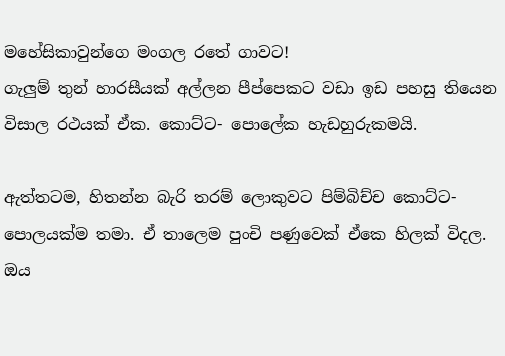මහේසිකාවුන්ගෙ මංගල රතේ ගාවට!
ගැලුම් තුන් හාරසීයක් අල්ලන පීප්පෙකට වඩා ඉඩ පහසු තියෙන විසාල රථයක් ඒක. කොට්ට- පොලේක හැඩහුරුකමයි.

ඇත්තටම, හිතන්න බැරි තරම් ලොකුවට පිම්බිච්ච කොට්ට- පොලයක්ම තමා. ඒ තාලෙම පුංචි පණුවෙක් ඒකෙ හිලක් විදල. ඔය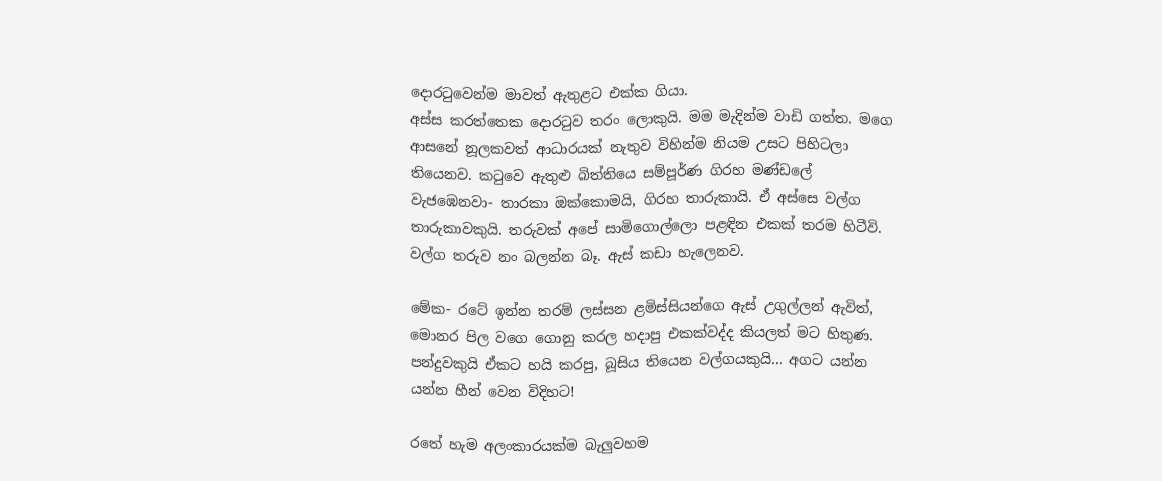දොරටුවෙන්ම මාවත් ඇතුළට එක්ක ගියා.
අස්ස කරත්තෙක දොරටුව තරං ලොකුයි. මම මැදින්ම වාඩි ගත්ත. මගෙ ආසනේ නූලකවත් ආධාරයක් නැතුව විහින්ම නියම උසට පිහිටලා තියෙනව. කටුවෙ ඇතුළු බිත්තියෙ සම්පූර්ණ ගිරහ මණ්ඩලේ වැජඹෙනවා- තාරකා ඔක්කොමයි, ගිරහ තාරුකායි. ඒ අස්සෙ වල්ග තාරුකාවකුයි. තරුවක් අපේ සාමිගොල්ලො පළඳින එකක් තරම හිටීවි. වල්ග තරුව නං බලන්න බෑ. ඇස් කඩා හැලෙනව.

මේක- රටේ ඉන්න තරම් ලස්සන ළමිස්සියන්ගෙ ඇස් උගුල්ලන් ඇවිත්, මොනර පිල වගෙ ගොනු කරල හදාපු එකක්වද්ද කියලත් මට හිතුණ. පන්දුවකුයි ඒකට හයි කරපු, බූසිය තියෙන වල්ගයකුයි... අගට යන්න යන්න හීන් වෙන විදිහට!

රතේ හැම අලංකාරයක්ම බැලුවහම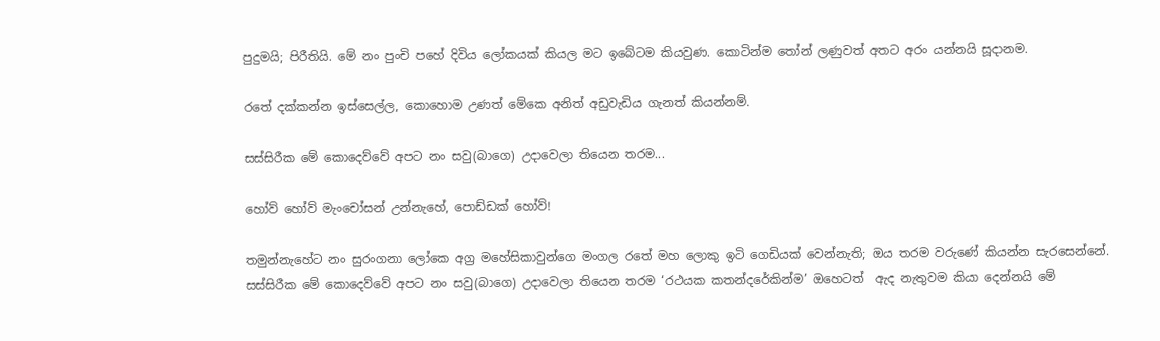පුදුමයි; පිරීතියි. මේ නං පුංචි පහේ දිවිය ලෝකයක් කියල මට ඉබේටම කියවුණ. කොටින්ම තෝන් ලණුවත් අතට අරං යන්නයි සූදානම.

රතේ දක්කන්න ඉස්සෙල්ල, කොහොම උණත් මේකෙ අනිත් අඩුවැඩිය ගැනත් කියන්නම්.

සස්සිරීක මේ කොදෙව්වේ අපට නං සවු(බාගෙ) උදාවෙලා තියෙන තරම...

හෝව් හෝව් මැංචෝසන් උන්නැහේ, පොඩ්ඩක් හෝව්!

තමුන්නැහේට නං සුරංගනා ලෝකෙ අග්‍ර මහේසිකාවුන්ගෙ මංගල රතේ මහ ලොකු ඉටි ගෙඩියක් වෙන්නැති; ඔය තරම වරුණේ කියන්න සැරසෙන්නේ.
සස්සිරීක මේ කොදෙව්වේ අපට නං සවු(බාගෙ) උදාවෙලා තියෙන තරම ‘රථයක කතන්දරේකින්ම’ ඔහෙටත්  ඇද නැතුවම කියා දෙන්නයි මේ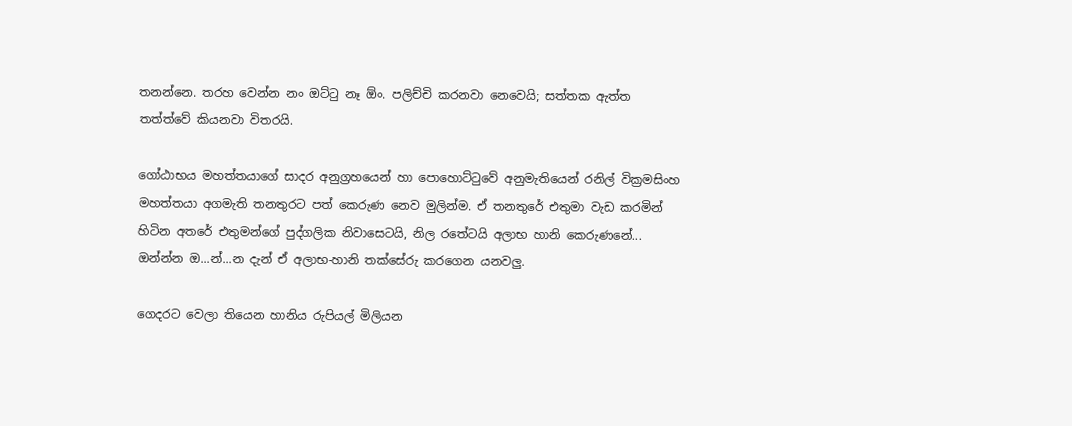තනන්නෙ. තරහ වෙන්න නං ඔට්ටු නෑ ඕං. පලිච්චි කරනවා නෙවෙයි; සත්තක ඇත්ත තත්ත්වේ කියනවා විතරයි.

ගෝඨාභය මහත්තයාගේ සාදර අනුග්‍රහයෙන් හා පොහොට්ටුවේ අනුමැතියෙන් රනිල් වික්‍රමසිංහ මහත්තයා අගමැති තනතුරට පත් කෙරුණ නෙව මුලින්ම. ඒ තනතුරේ එතුමා වැඩ කරමින් හිටින අතරේ එතුමන්ගේ පුද්ගලික නිවාසෙටයි, නිල රතේටයි අලාභ හානි කෙරුණනේ... ඔන්න්න ඔ...න්...න දැන් ඒ අලාභ-හානි තක්සේරු කරගෙන යනවලු.

ගෙදරට වෙලා තියෙන හානිය රුපියල් මිලියන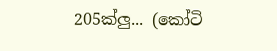205ක්ලු... (කෝටි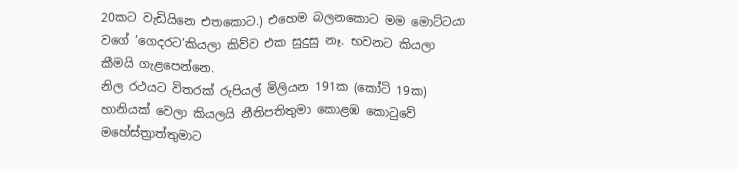20කට වැඩියිනෙ එතකොට.) එහෙම බලනකොට මම මොට්ටයා වගේ ‘ගෙදරට’කියලා කිව්ව එක සුදුසු නෑ. භවනට කියලා කීමයි ගැළපෙන්නෙ.
නිල රථයට විතරක් රුපියල් මිලියන 191ක (කෝටි 19ක) හානියක් වෙලා කියලයි නීතිපතිතුමා කොළඹ කොටුවේ මහේස්ත්‍රාත්තුමාට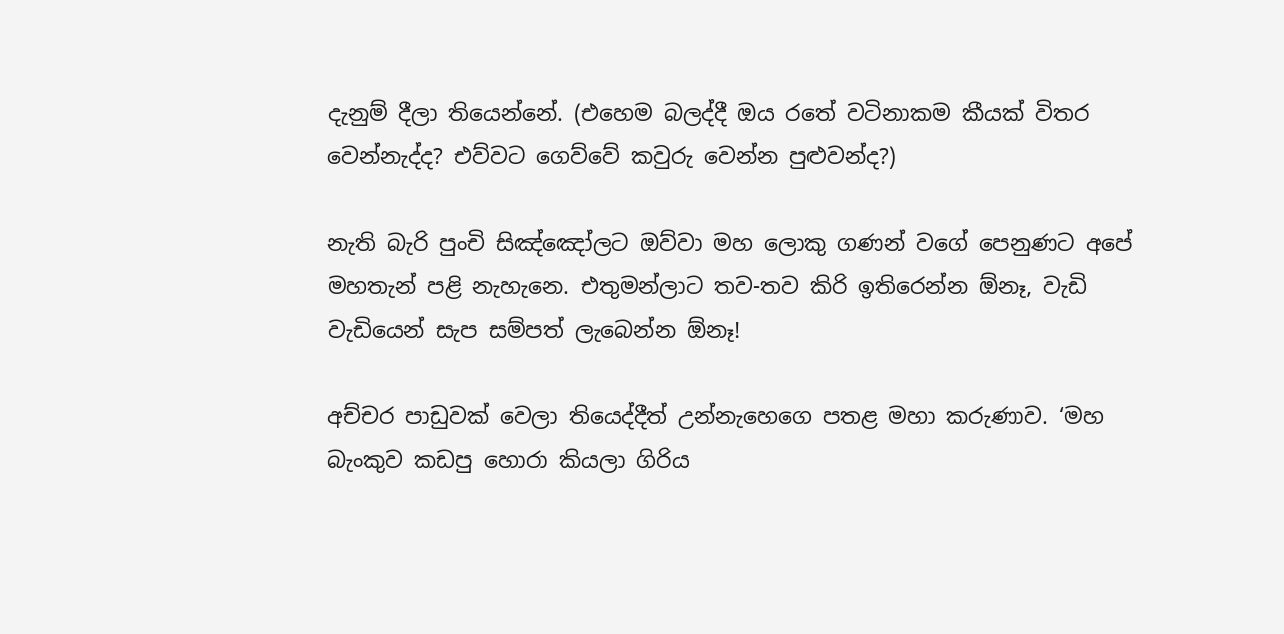දැනුම් දීලා තියෙන්නේ. (එහෙම බලද්දී ඔය රතේ වටිනාකම කීයක් විතර වෙන්නැද්ද? එව්වට ගෙව්වේ කවුරු වෙන්න පුළුවන්ද?)

නැති බැරි පුංචි සිඤ්ඤෝලට ඔව්වා මහ ලොකු ගණන් වගේ පෙනුණට අපේ මහතැන් පළි නැහැනෙ. එතුමන්ලාට තව-තව කිරි ඉතිරෙන්න ඕනෑ, වැඩි වැඩියෙන් සැප සම්පත් ලැබෙන්න ඕනෑ!

අච්චර පාඩුවක් වෙලා තියෙද්දීත් උන්නැහෙගෙ පතළ මහා කරුණාව. ‘මහ බැංකුව කඩපු හොරා කියලා ගිරිය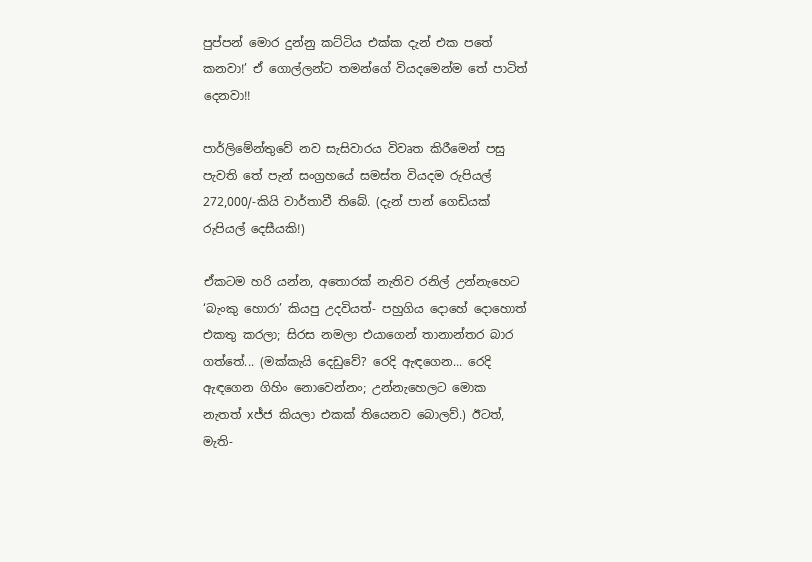පුප්පන් මොර දුන්නු කට්ටිය එක්ක දැන් එක පතේ කනවා!’ ඒ ගොල්ලන්ට තමන්ගේ වියදමෙන්ම තේ පාටිත් දෙනවා!!

පාර්ලිමේන්තුවේ නව සැසිවාරය විවෘත කිරීමෙන් පසු පැවති තේ පැන් සංග්‍රහයේ සමස්ත වියදම රුපියල් 272,000/-කියි වාර්තාවී තිබේ. (දැන් පාන් ගෙඩියක් රුපියල් දෙසීයකි!)

ඒකටම හරි යන්න, අතොරක් නැතිව රනිල් උන්නැහෙට ‘බැංකු හොරා’ කියපු උදවියත්- පහුගිය දොහේ දොහොත් එකතු කරලා; සිරස නමලා එයාගෙන් තානාන්තර බාර ගත්තේ... (මක්කැයි දෙඩුවේ? රෙදි ඇඳගෙන... රෙදි ඇඳගෙන ගිහිං නොවෙන්නං; උන්නැහෙලට මොක නැතත් xජ්ජ කියලා එකක් තියෙනව බොලව්.) ඊටත්, මැති-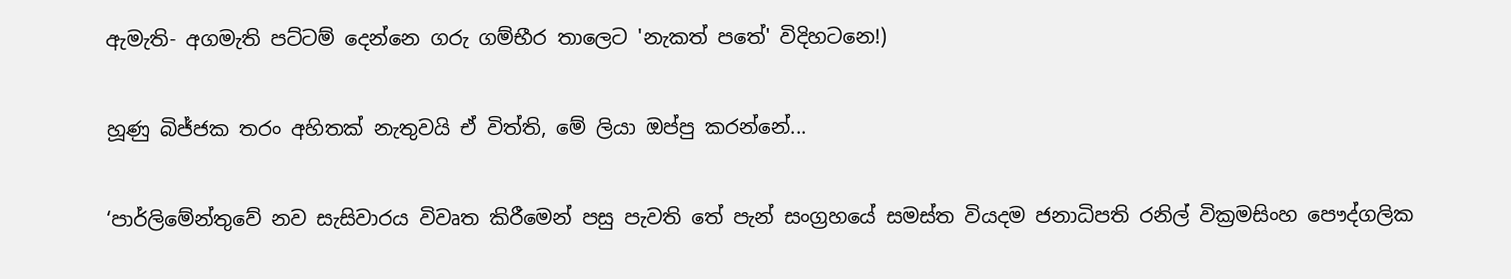ඇමැති- අගමැති පට්ටම් දෙන්නෙ ගරු ගම්භීර තාලෙට 'නැකත් පතේ' විදිහටනෙ!)

හූණු බිජ්ජක තරං අහිතක් නැතුවයි ඒ විත්ති, මේ ලියා ඔප්පු කරන්නේ...

‘පාර්ලිමේන්තුවේ නව සැසිවාරය විවෘත කිරීමෙන් පසු පැවති තේ පැන් සංග්‍රහයේ සමස්ත වියදම ජනාධිපති රනිල් වික්‍රමසිංහ පෞද්ගලික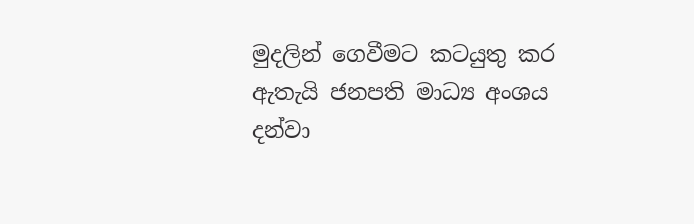මුදලින් ගෙවීමට කටයුතු කර ඇතැයි ජනපති මාධ්‍ය අංශය දන්වා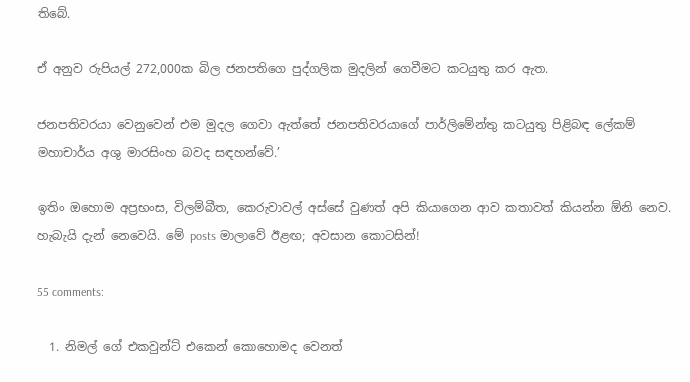තිබේ.

ඒ අනුව රුපියල් 272,000ක බිල ජනපතිගෙ පුද්ගලික මුදලින් ගෙවීමට කටයුතු කර ඇත.

ජනපතිවරයා වෙනුවෙන් එම මුදල ගෙවා ඇත්තේ ජනපතිවරයාගේ පාර්ලිමේන්තු කටයුතු පිළිබඳ ලේකම් මහාචාර්ය අශු මාරසිංහ බවද සඳහන්වේ.’

ඉතිං ඔහොම අප්‍රභංස, විලම්බීත, කෙරුවාවල් අස්සේ වුණත් අපි කියාගෙන ආව කතාවත් කියන්න ඕනි නෙව. හැබැයි දැන් නෙවෙයි. මේ posts මාලාවේ ඊළඟ; අවසාන කොටසින්!

55 comments:

  1. නිමල් ගේ එකවුන්ට් එකෙන් කොහොමද වෙනත්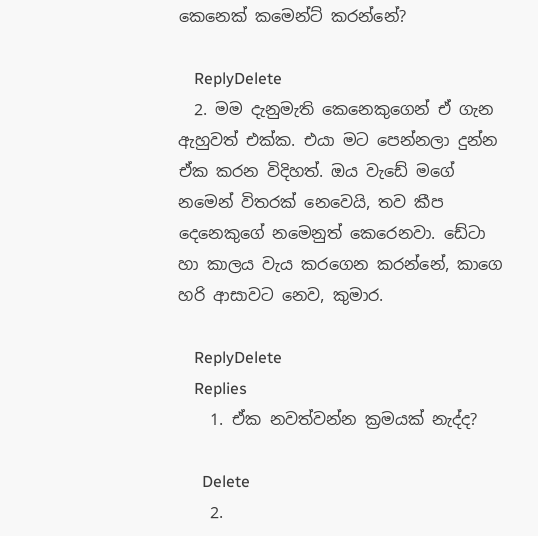කෙනෙක් කමෙන්ට් කරන්නේ?

    ReplyDelete
  2. මම දැනුමැති කෙනෙකුගෙන් ඒ ගැන ඇහුවත් එක්ක. එයා මට පෙන්නලා දුන්න ඒක කරන විදිහත්. ඔය වැඩේ මගේ නමෙන් විතරක් නෙවෙයි, තව කීප දෙනෙකුගේ නමෙනුත් කෙරෙනවා. ඩේටා හා කාලය වැය කරගෙන කරන්නේ, කාගෙ හරි ආසාවට නෙව, කුමාර.

    ReplyDelete
    Replies
    1. ඒක නවත්වන්න ක්‍රමයක් නැද්ද?

      Delete
    2.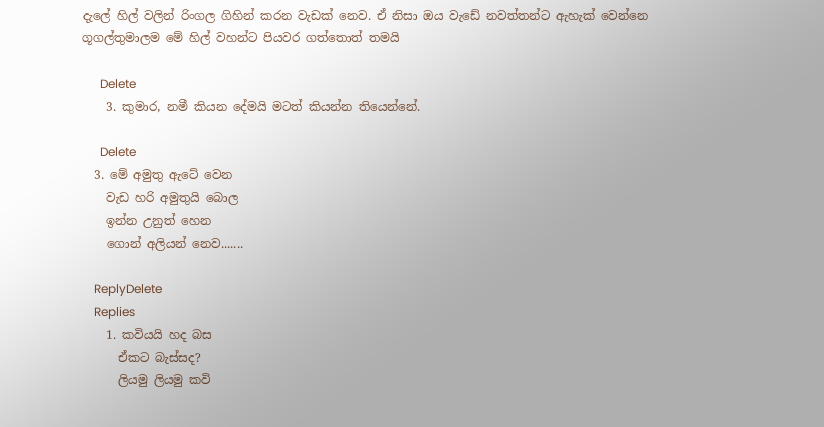දැලේ හිල් වලින් රිංගල ගිහින් කරන වැඩක් නෙව. ඒ නිසා ඔය වැඩේ නවත්තන්ට ඇහැක් වෙන්නෙ ගූගල්තුමාලම මේ හිල් වහන්ට පියවර ගත්තොත් තමයි

      Delete
    3. කුමාර, නමී කියන දේමයි මටත් කියන්න තියෙන්නේ.

      Delete
  3. මේ අමුතු ඇටේ වෙන
    වැඩ හරි අමුතුයි බොල
    ඉන්න උනුත් හෙන
    ගොන් අලියන් නෙව.......

    ReplyDelete
    Replies
    1. කවියයි හද බස
      ඒකට බැස්සද?
      ලියමු ලියමු කවි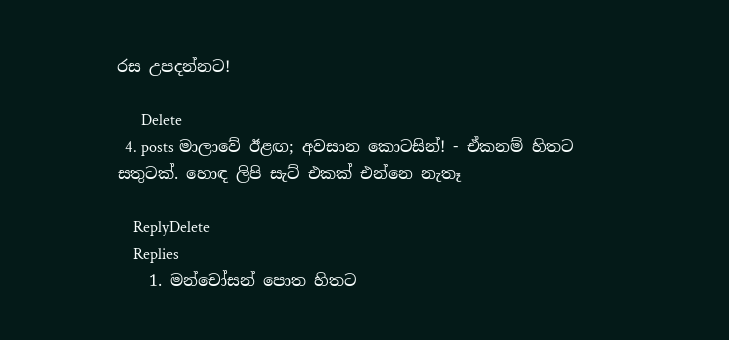රස උපදන්නට!

      Delete
  4. posts මාලාවේ ඊළඟ; අවසාන කොටසින්! - ඒකනම් හිතට සතුටක්. හොඳ ලිපි සැට් එකක් එන්නෙ නැතෑ

    ReplyDelete
    Replies
    1. මන්චෝසන් පොත හිතට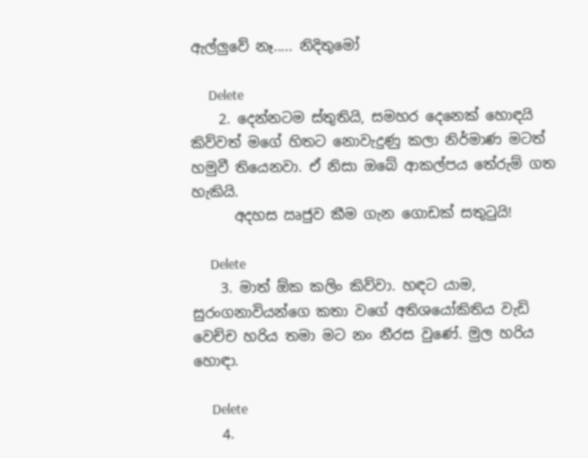ඇල්ලුවේ නෑ..... නිදිතුමෝ

      Delete
    2. දෙන්නටම ස්තුතියි, සමහර දෙනෙක් හොඳයි කිව්වත් මගේ හිතට නොවැදුණු කලා නිර්මාණ මටත් හමුවී තියෙනවා. ඒ නිසා ඔබේ ආකල්පය තේරුම් ගත හැකියි.
      අදහස ඍජුව කීම ගැන ගොඩක් සතුටුයි!

      Delete
    3. මාත් ඕක කලිං කිව්වා. හඳට යාම, සුරංගනාවියන්ගෙ කතා වගේ අතිශයෝකිතිය වැඩි වෙච්ච හරිය තමා මට නං නීරස වුණේ. මුල හරිය හොඳා.

      Delete
    4.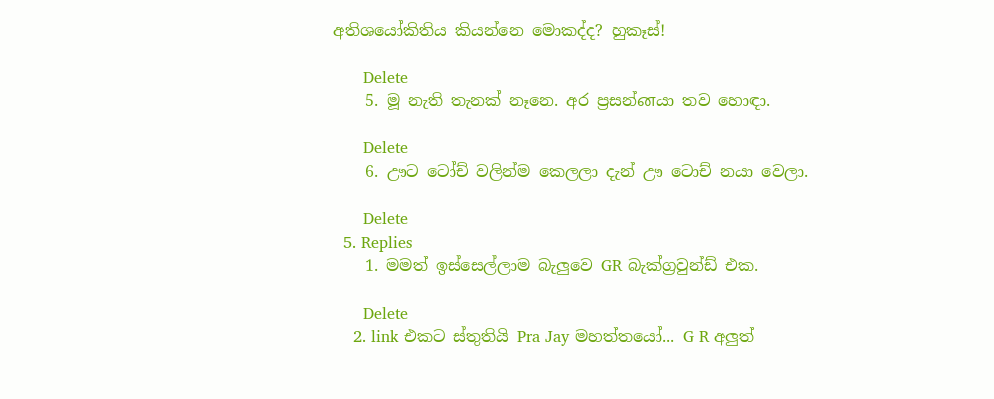අතිශයෝකිතිය කියන්නෙ මොකද්ද? හුකෑස්!

      Delete
    5. මූ නැති තැනක් නෑනෙ. අර ප්‍රසන්னයා තව හොඳා.

      Delete
    6. ඌට ටෝච් වලින්ම කෙලලා දැන් ඌ ටොච් නයා වෙලා.

      Delete
  5. Replies
    1. මමත් ඉස්සෙල්ලාම බැලුවෙ GR බැක්ග්‍රවුන්ඩ් එක.

      Delete
    2. link එකට ස්තුතියි Pra Jay මහත්තයෝ... G R අලුත්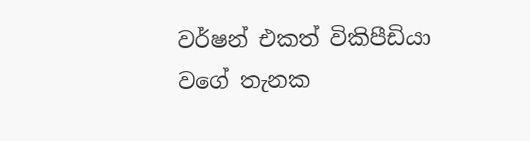වර්ෂන් එකත් විකිපීඩියා වගේ තැනක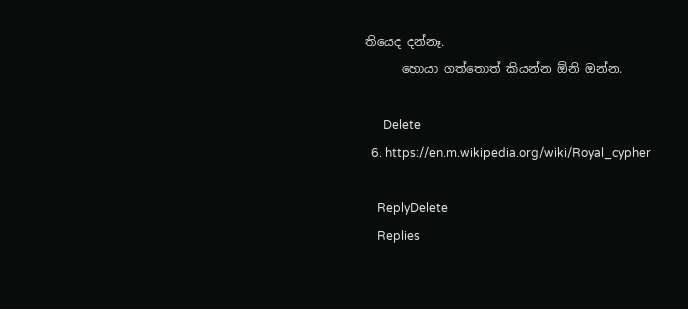තියෙද දන්නෑ.
      හොයා ගත්තොත් කියන්න ඕනි ඔන්න.

      Delete
  6. https://en.m.wikipedia.org/wiki/Royal_cypher

    ReplyDelete
    Replies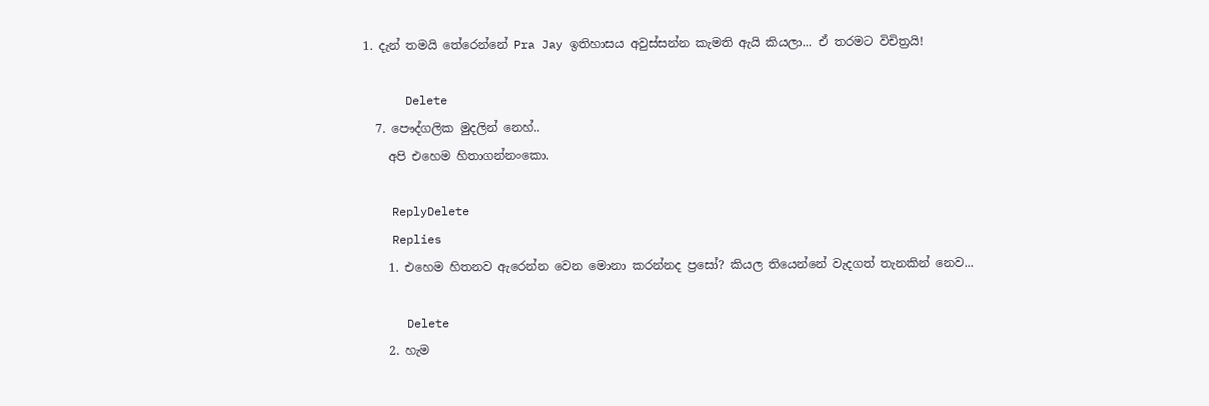1. දැන් තමයි තේරෙන්නේ Pra Jay ඉතිහාසය අවුස්සන්න කැමති ඇයි කියලා... ඒ තරමට විචිත්‍රයි!

      Delete
  7. පෞද්ගලික මුදලින් නෙහ්..
    අපි එහෙම හිතාගන්නංකො.

    ReplyDelete
    Replies
    1. එහෙම හිතනව ඇරෙන්න වෙන මොනා කරන්නද ප්‍රසෝ? කියල තියෙන්නේ වැදගත් තැනකින් නෙව...

      Delete
    2. හැම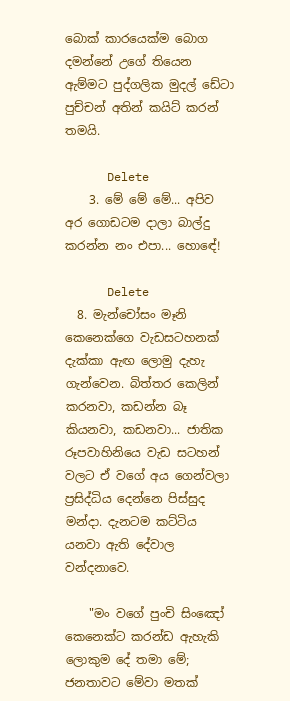බොක් කාරයෙක්ම බොග දමන්නේ උගේ තියෙන ඇම්මට පුද්ගලික මුදල් ඩේටා පුච්චන් අතින් කයිට් කරන් තමයි.

      Delete
    3. මේ මේ මේ... අපිව අර ගොඩටම දාලා බාල්දු කරන්න නං එපා... හොඳේ!

      Delete
  8. මැන්චෝසං මෑනි කෙනෙක්ගෙ වැඩසටහනක් දැක්කා ඇඟ ලොමු දැහැ ගැන්වෙන. බිත්තර කෙලින් කරනවා, කඩන්න බෑ කියනවා, කඩනවා... ජාතික රූපවාහිනියෙ වැඩ සටහන් වලට ඒ වගේ අය ගෙන්වලා ප්‍රසිද්ධිය දෙන්නෙ පිස්සුද මන්දා. දැනටම කට්ටිය යනවා ඇති දේවාල වන්දනාවෙ.

    "මං වගේ පුංචි සිංඤෝ කෙනෙක්ට කරන්ඩ ඇහැකි ලොකුම දේ තමා මේ; ජනතාවට මේවා මතක්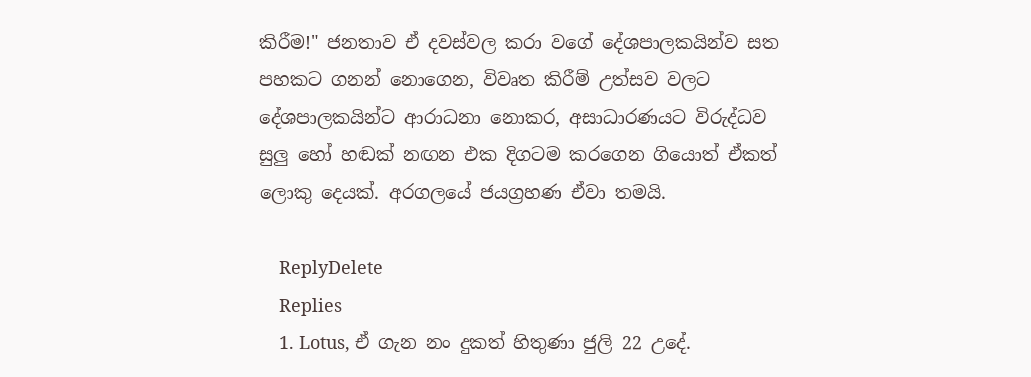කිරීම!" ජනතාව ඒ දවස්වල කරා වගේ දේශපාලකයින්ව සත පහකට ගනන් නොගෙන, විවෘත කිරීම් උත්සව වලට දේශපාලකයින්ට ආරාධනා නොකර, අසාධාරණයට විරුද්ධව සුලු හෝ හඬක් නඟන එක දිගටම කරගෙන ගියොත් ඒකත් ලොකු දෙයක්. අරගලයේ ජයග්‍රහණ ඒවා තමයි.

    ReplyDelete
    Replies
    1. Lotus, ඒ ගැන නං දුකත් හිතුණා ජුලි 22 උදේ.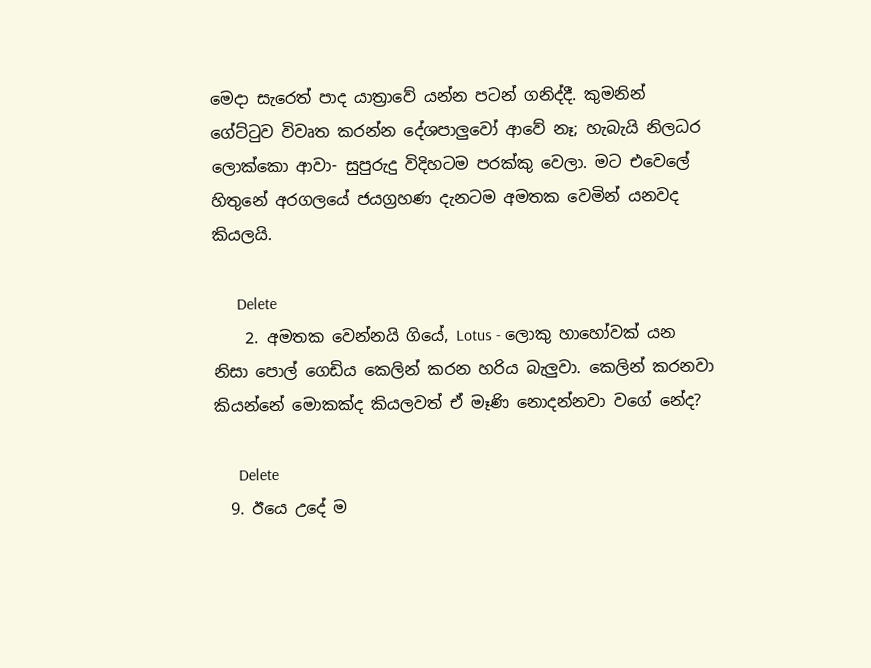මෙදා සැරෙත් පාද යාත්‍රාවේ යන්න පටන් ගනිද්දී. කුමනින් ගේට්ටුව විවෘත කරන්න දේශපාලුවෝ ආවේ නෑ; හැබැයි නිලධර ලොක්කො ආවා- සුපුරුදු විදිහටම පරක්කු වෙලා. මට එවෙලේ හිතුනේ අරගලයේ ජයග්‍රහණ දැනටම අමතක වෙමින් යනවද කියලයි.

      Delete
    2. අමතක වෙන්නයි ගියේ, Lotus - ලොකු හාහෝවක් යන නිසා පොල් ගෙඩිය කෙලින් කරන හරිය බැලුවා. කෙලින් කරනවා කියන්නේ මොකක්ද කියලවත් ඒ මෑණි නොදන්නවා වගේ නේද?

      Delete
  9. ඊයෙ උදේ ම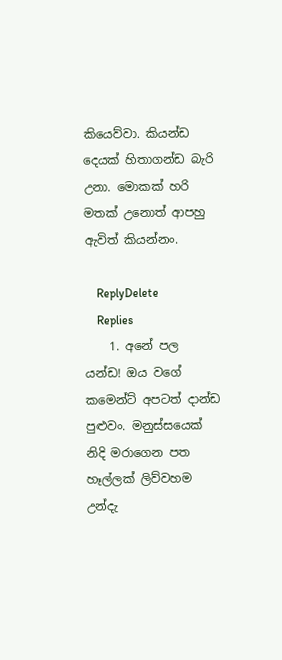කියෙව්වා. කියන්ඩ දෙයක් හිතාගන්ඩ බැරි උනා. මොකක් හරි මතක් උනොත් ආපහු ඇවිත් කියන්නං.

    ReplyDelete
    Replies
    1. අනේ පල යන්ඩ! ඔය වගේ කමෙන්ට් අපටත් දාන්ඩ පුළුවං. මනුස්සයෙක් නිදි මරාගෙන පත හෑල්ලක් ලිව්වහම උන්දැ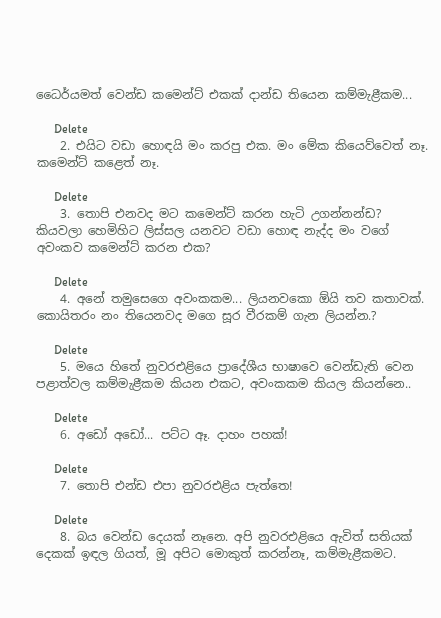ධෛර්යමත් වෙන්ඩ කමෙන්ට් එකක් දාන්ඩ තියෙන කම්මැළීකම...

      Delete
    2. එයිට වඩා හොඳයි මං කරපු එක. මං මේක කියෙව්වෙත් නෑ. කමෙන්ට් කළෙත් නෑ.

      Delete
    3. තොපි එනවද මට කමෙන්ට් කරන හැටි උගන්නන්ඩ? කියවලා හෙමිහිට ලිස්සල යනවට වඩා හොඳ නැද්ද මං වගේ අවංකව කමෙන්ට් කරන එක?

      Delete
    4. අනේ තමුසෙගෙ අවංකකම... ලියනවකො ඕයි තව කතාවක්. කොයිතරං නං තියෙනවද මගෙ සූර වීරකම් ගැන ලියන්න.?

      Delete
    5. මයෙ හිතේ නුවරඑළියෙ ප්‍රාදේශීය භාෂාවෙ වෙන්ඩැති වෙන පළාත්වල කම්මැළීකම කියන එකට, අවංකකම කියල කියන්නෙ..

      Delete
    6. අඩෝ අඩෝ... පට්ට ඈ. දාහං පහක්!

      Delete
    7. තොපි එන්ඩ එපා නුවරඑළිය පැත්තෙ!

      Delete
    8. බය වෙන්ඩ දෙයක් නෑනෙ. අපි නුවරඑළියෙ ඇවිත් සතියක් දෙකක් ඉඳල ගියත්, මූ අපිට මොකුත් කරන්නෑ, කම්මැළීකමට.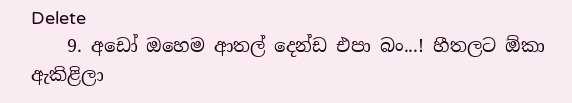Delete
    9. අඩෝ ඔහෙම ආතල් දෙන්ඩ එපා බං...! හීතලට ඕකා ඇකිළිලා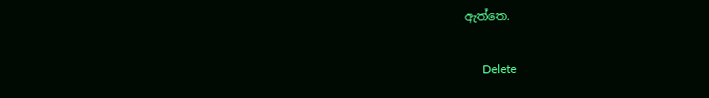ඇත්තෙ.

      Delete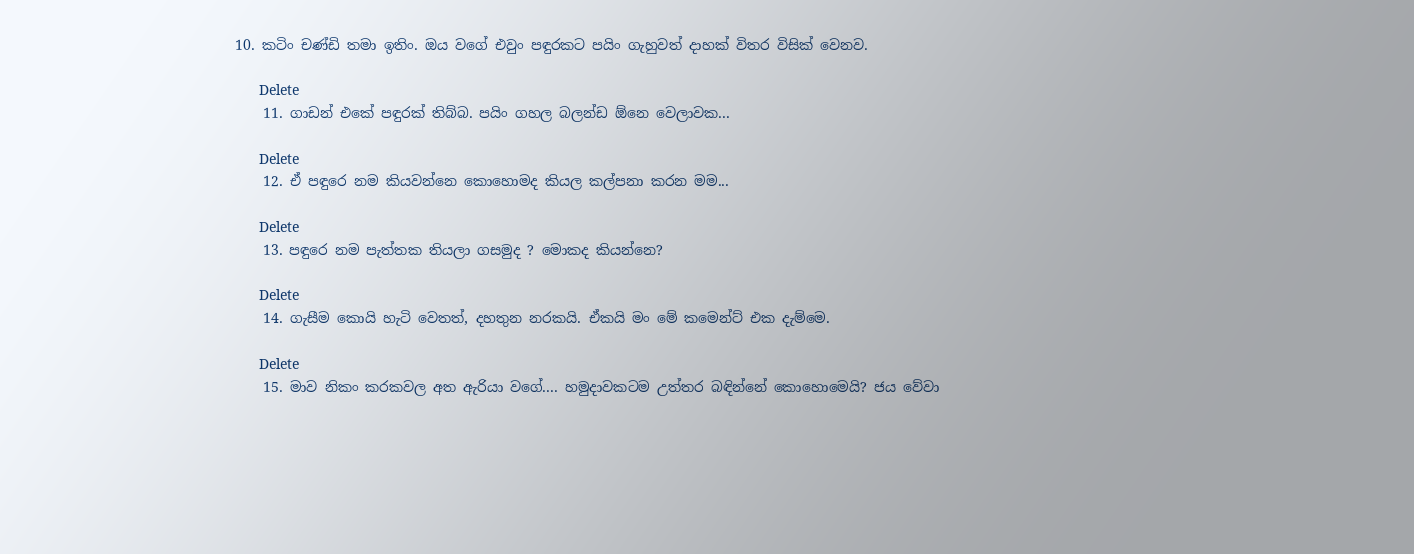10. කටිං චණ්ඩි තමා ඉතිං. ඔය වගේ එවුං පඳුරකට පයිං ගැහුවත් දාහක් විතර විසික් වෙනව.

      Delete
    11. ගාඩන් එකේ පඳුරක් තිබ්බ. පයිං ගහල බලන්ඩ ඕනෙ වෙලාවක...

      Delete
    12. ඒ පඳුරෙ නම කියවන්නෙ කොහොමද කියල කල්පනා කරන මම...

      Delete
    13. පඳුරෙ නම පැත්තක තියලා ගසමුද ? මොකද කියන්නෙ?

      Delete
    14. ගැසීම කොයි හැටි වෙතත්, දහතුන නරකයි. ඒකයි මං මේ කමෙන්ට් එක දැම්මෙ.

      Delete
    15. මාව නිකං කරකවල අත ඇරියා වගේ.... හමුදාවකටම උත්තර බඳින්නේ කොහොමෙයි? ජය වේවා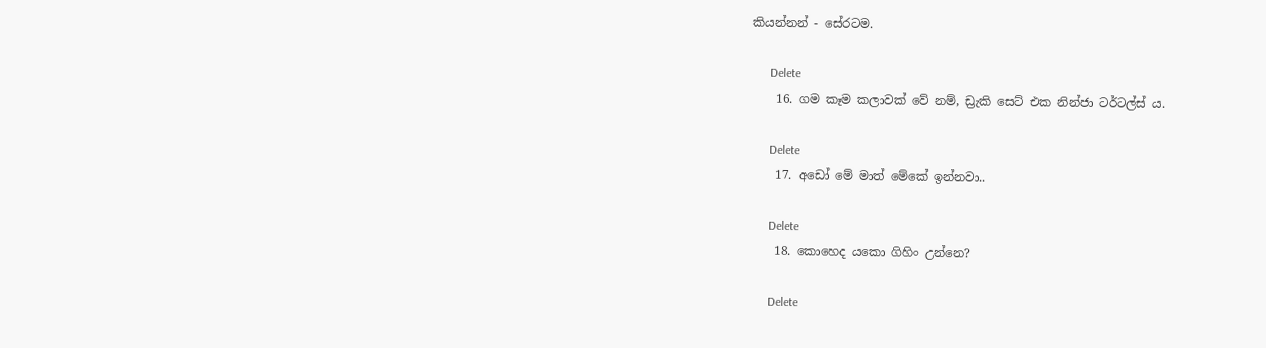කියන්නන් - සේරටම.

      Delete
    16. ගම කෑම කලාවක් වේ නම්, ඩ්‍රැකි සෙට් එක නින්ජා ටර්ටල්ස් ය.

      Delete
    17. අඩෝ මේ මාත් මේකේ ඉන්නවා..

      Delete
    18. කොහෙද යකො ගිහිං උන්නෙ?

      Delete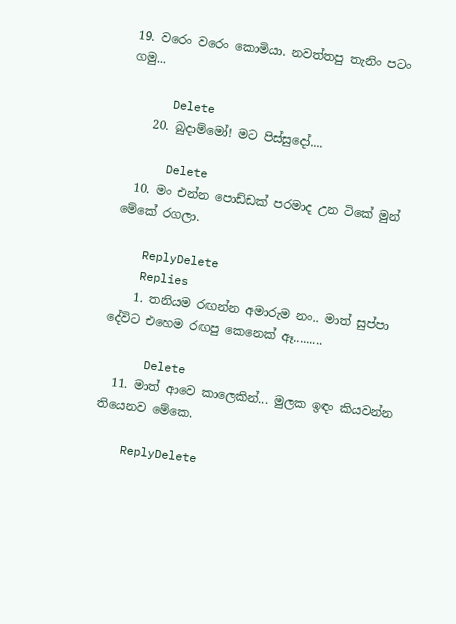19. වරෙං වරෙං කොමියා. නවත්තපු තැනිං පටං ගමු...

      Delete
    20. බුදාම්මෝ! මට පිස්සුදෝ....

      Delete
  10. මං එන්න පොඩ්ඩක් පරමාද උන ටිකේ මුන් මේකේ රගලා.

    ReplyDelete
    Replies
    1. තනියම රඟන්න අමාරුම නං.. මාත් සුප්පා දේවිට එහෙම රඟපු කෙනෙක් ඈ.........

      Delete
  11. මාත් ආවෙ කාලෙකින්... මුලක ඉඳං කියවන්න තියෙනව මේකෙ.

    ReplyDelete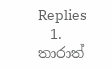Replies
    1. තාරාත්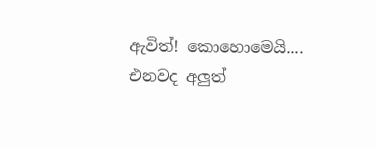ඇවිත්! කොහොමෙයි.... එනවද අලුත්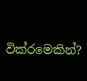වික්රමෙකින්?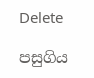Delete

පසුගිය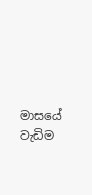මාසයේ වැඩිම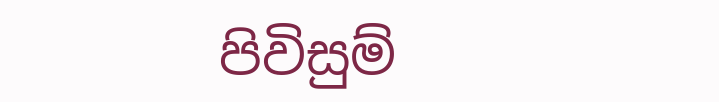පිවිසුම්